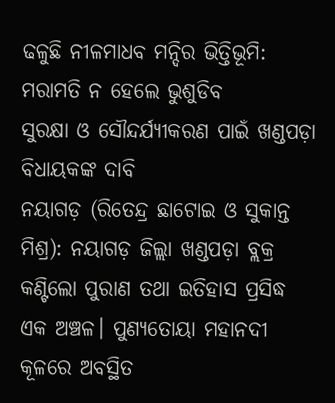ଢଳୁଛି ନୀଳମାଧବ ମନ୍ଦିର ଭିତ୍ତିଭୂମି: ମରାମତି ନ ହେଲେ ଭୁଶୁଡିବ
ସୁରକ୍ଷା ଓ ସୌନ୍ଦର୍ଯ୍ୟୀକରଣ ପାଇଁ ଖଣ୍ଡପଡ଼ା ବିଧାୟକଙ୍କ ଦାବି
ନୟାଗଡ଼ (ରିତେନ୍ଦ୍ର ଛାଟୋଇ ଓ ସୁକାନ୍ତ ମିଶ୍ର): ନୟାଗଡ଼ ଜିଲ୍ଲା ଖଣ୍ଡପଡ଼ା ବ୍ଲକ୍ର କଣ୍ଟିଲୋ ପୁରାଣ ତଥା ଇତିହାସ ପ୍ରସିଦ୍ଧ ଏକ ଅଞ୍ଚଳ। ପୁଣ୍ୟତୋୟା ମହାନଦୀ କୂଳରେ ଅବସ୍ଥିତ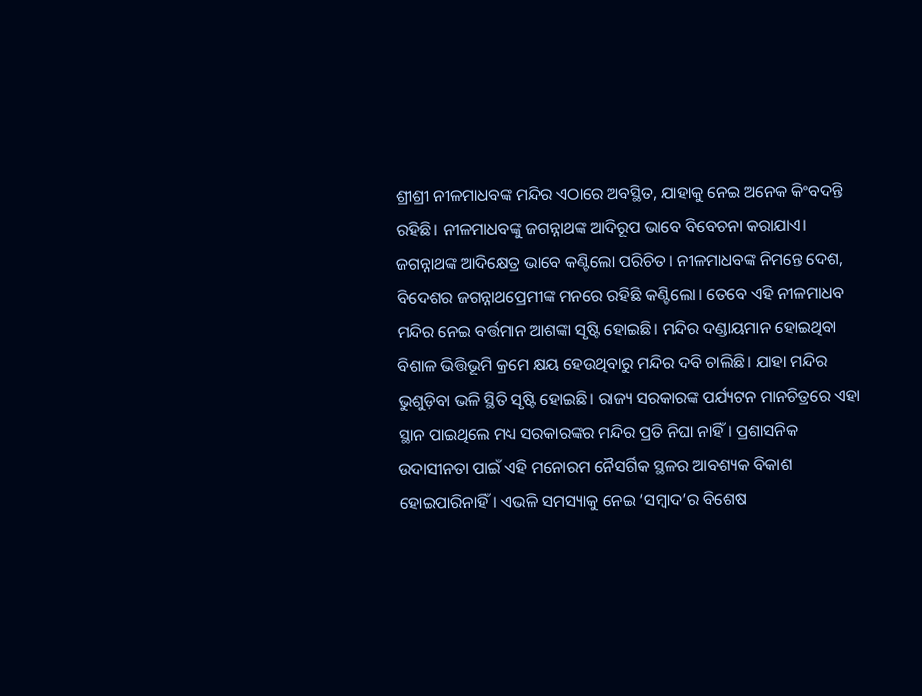ଶ୍ରୀଶ୍ରୀ ନୀଳମାଧବଙ୍କ ମନ୍ଦିର ଏଠାରେ ଅବସ୍ଥିତ, ଯାହାକୁ ନେଇ ଅନେକ କିଂବଦନ୍ତି ରହିଛି। ନୀଳମାଧବଙ୍କୁ ଜଗନ୍ନାଥଙ୍କ ଆଦିରୂପ ଭାବେ ବିବେଚନା କରାଯାଏ। ଜଗନ୍ନାଥଙ୍କ ଆଦିକ୍ଷେତ୍ର ଭାବେ କଣ୍ଟିଲୋ ପରିଚିତ। ନୀଳମାଧବଙ୍କ ନିମନ୍ତେ ଦେଶ, ବିଦେଶର ଜଗନ୍ନାଥପ୍ରେମୀଙ୍କ ମନରେ ରହିଛି କଣ୍ଟିଲୋ। ତେବେ ଏହି ନୀଳମାଧବ ମନ୍ଦିର ନେଇ ବର୍ତ୍ତମାନ ଆଶଙ୍କା ସୃଷ୍ଟି ହୋଇଛି। ମନ୍ଦିର ଦଣ୍ଡାୟମାନ ହୋଇଥିବା ବିଶାଳ ଭିତ୍ତିଭୂମି କ୍ରମେ କ୍ଷୟ ହେଉଥିବାରୁ ମନ୍ଦିର ଦବି ଚାଲିଛି। ଯାହା ମନ୍ଦିର ଭୁଶୁଡ଼ିବା ଭଳି ସ୍ଥିତି ସୃଷ୍ଟି ହୋଇଛି। ରାଜ୍ୟ ସରକାରଙ୍କ ପର୍ଯ୍ୟଟନ ମାନଚିତ୍ରରେ ଏହା ସ୍ଥାନ ପାଇଥିଲେ ମଧ୍ୟ ସରକାରଙ୍କର ମନ୍ଦିର ପ୍ରତି ନିଘା ନାହିଁ। ପ୍ରଶାସନିକ ଉଦାସୀନତା ପାଇଁ ଏହି ମନୋରମ ନୈସର୍ଗିକ ସ୍ଥଳର ଆବଶ୍ୟକ ବିକାଶ ହୋଇପାରିନାହିଁ। ଏଭଳି ସମସ୍ୟାକୁ ନେଇ ‘ସମ୍ବାଦ’ର ବିଶେଷ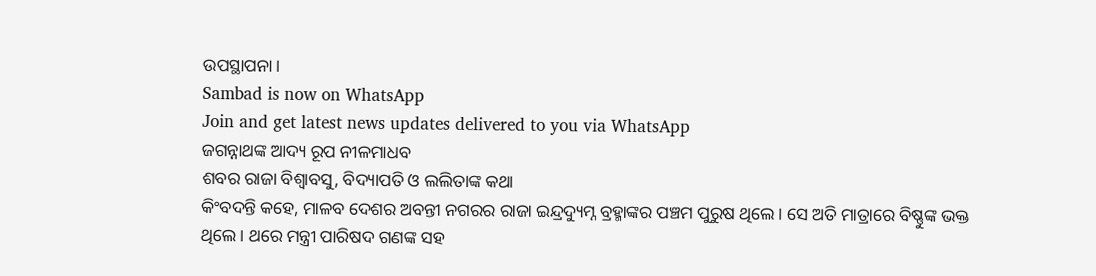ଉପସ୍ଥାପନା।
Sambad is now on WhatsApp
Join and get latest news updates delivered to you via WhatsApp
ଜଗନ୍ନାଥଙ୍କ ଆଦ୍ୟ ରୂପ ନୀଳମାଧବ
ଶବର ରାଜା ବିଶ୍ବାବସୁ, ବିଦ୍ୟାପତି ଓ ଲଲିତାଙ୍କ କଥା
କିଂବଦନ୍ତି କହେ, ମାଳବ ଦେଶର ଅବନ୍ତୀ ନଗରର ରାଜା ଇନ୍ଦ୍ରଦ୍ୟୁମ୍ନ ବ୍ରହ୍ମାଙ୍କର ପଞ୍ଚମ ପୁରୁଷ ଥିଲେ। ସେ ଅତି ମାତ୍ରାରେ ବିଷ୍ଣୁଙ୍କ ଭକ୍ତ ଥିଲେ। ଥରେ ମନ୍ତ୍ରୀ ପାରିଷଦ ଗଣଙ୍କ ସହ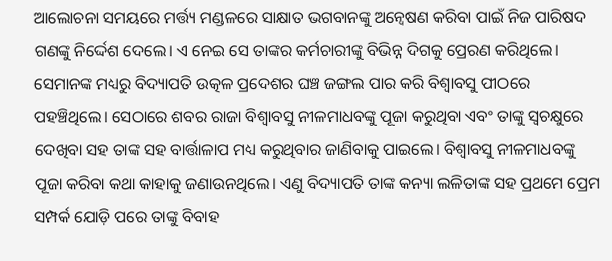ଆଲୋଚନା ସମୟରେ ମର୍ତ୍ତ୍ୟ ମଣ୍ଡଳରେ ସାକ୍ଷାତ ଭଗବାନଙ୍କୁ ଅନ୍ୱେଷଣ କରିବା ପାଇଁ ନିଜ ପାରିଷଦ ଗଣଙ୍କୁ ନିର୍ଦ୍ଦେଶ ଦେଲେ। ଏ ନେଇ ସେ ତାଙ୍କର କର୍ମଚାରୀଙ୍କୁ ବିଭିନ୍ନ ଦିଗକୁ ପ୍ରେରଣ କରିଥିଲେ। ସେମାନଙ୍କ ମଧ୍ୟରୁ ବିଦ୍ୟାପତି ଉତ୍କଳ ପ୍ରଦେଶର ଘଞ୍ଚ ଜଙ୍ଗଲ ପାର କରି ବିଶ୍ୱାବସୁ ପୀଠରେ ପହଞ୍ଚିଥିଲେ। ସେଠାରେ ଶବର ରାଜା ବିଶ୍ୱାବସୁ ନୀଳମାଧବଙ୍କୁ ପୂଜା କରୁଥିବା ଏବଂ ତାଙ୍କୁ ସ୍ୱଚକ୍ଷୁରେ ଦେଖିବା ସହ ତାଙ୍କ ସହ ବାର୍ତ୍ତାଳାପ ମଧ୍ୟ କରୁଥିବାର ଜାଣିବାକୁ ପାଇଲେ। ବିଶ୍ୱାବସୁ ନୀଳମାଧବଙ୍କୁ ପୂଜା କରିବା କଥା କାହାକୁ ଜଣାଉନଥିଲେ। ଏଣୁ ବିଦ୍ୟାପତି ତାଙ୍କ କନ୍ୟା ଲଳିତାଙ୍କ ସହ ପ୍ରଥମେ ପ୍ରେମ ସମ୍ପର୍କ ଯୋଡ଼ି ପରେ ତାଙ୍କୁ ବିବାହ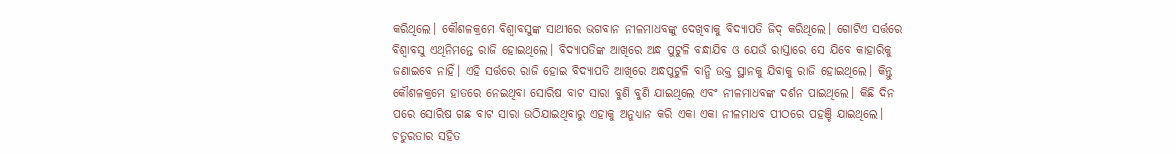କରିଥିଲେ। କୌଶଳକ୍ରମେ ବିଶ୍ୱାବସୁଙ୍କ ସାଥୀରେ ଭଗବାନ ନୀଳମାଧବଙ୍କୁ ଦେଖିବାକୁ ବିଦ୍ୟାପତି ଜିଦ୍ କରିଥିଲେ। ଗୋଟିଏ ସର୍ତ୍ତରେ ବିଶ୍ୱାବସୁ ଏଥିନିମନ୍ତେ ରାଜି ହୋଇଥିଲେ। ବିଦ୍ୟାପତିଙ୍କ ଆଖିରେ ଅନ୍ଧ ପୁଟୁଳି ବନ୍ଧାଯିବ ଓ ଯେଉଁ ରାସ୍ତାରେ ସେ ଯିବେ କାହାରିକୁ ଜଣାଇବେ ନାହିଁ। ଏହି ସର୍ତ୍ତରେ ରାଜି ହୋଇ ବିଦ୍ୟାପତି ଆଖିରେ ଅନ୍ଧପୁଟୁଳି ବାନ୍ଧି ଉକ୍ତ ସ୍ଥାନକୁ ଯିବାକୁ ରାଜି ହୋଇଥିଲେ। କିନ୍ତୁ କୌଶଳକ୍ରମେ ହାତରେ ନେଇଥିବା ସୋରିଷ ବାଟ ସାରା ବୁଣି ବୁଣି ଯାଇଥିଲେ ଏବଂ ନୀଳମାଧବଙ୍କ ଦର୍ଶନ ପାଇଥିଲେ। କିଛି ଦିନ ପରେ ସୋରିଷ ଗଛ ବାଟ ସାରା ଉଠିଯାଇଥିବାରୁ ଏହାକୁ ଅନୁଧ୍ୟାନ କରି ଏକା ଏକା ନୀଳମାଧବ ପୀଠରେ ପହଞ୍ଚି ଯାଇଥିଲେ। ଚତୁରତାର ସହିତ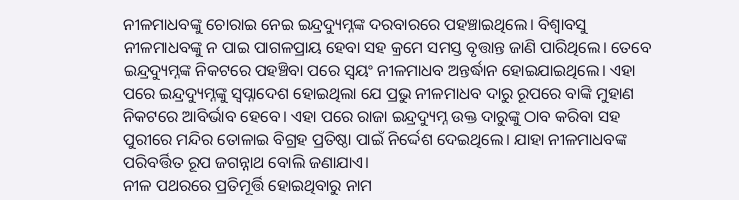ନୀଳମାଧବଙ୍କୁ ଚୋରାଇ ନେଇ ଇନ୍ଦ୍ରଦ୍ୟୁମ୍ନଙ୍କ ଦରବାରରେ ପହଞ୍ଚାଇଥିଲେ। ବିଶ୍ୱାବସୁ ନୀଳମାଧବଙ୍କୁ ନ ପାଇ ପାଗଳପ୍ରାୟ ହେବା ସହ କ୍ରମେ ସମସ୍ତ ବୃତ୍ତାନ୍ତ ଜାଣି ପାରିଥିଲେ। ତେବେ ଇନ୍ଦ୍ରଦ୍ୟୁମ୍ନଙ୍କ ନିକଟରେ ପହଞ୍ଚିବା ପରେ ସ୍ୱୟଂ ନୀଳମାଧବ ଅନ୍ତର୍ଦ୍ଧାନ ହୋଇଯାଇଥିଲେ। ଏହା ପରେ ଇନ୍ଦ୍ରଦ୍ୟୁମ୍ନଙ୍କୁ ସ୍ୱପ୍ନାଦେଶ ହୋଇଥିଲା ଯେ ପ୍ରଭୁ ନୀଳମାଧବ ଦାରୁ ରୂପରେ ବାଙ୍କି ମୁହାଣ ନିକଟରେ ଆବିର୍ଭାବ ହେବେ। ଏହା ପରେ ରାଜା ଇନ୍ଦ୍ରଦ୍ୟୁମ୍ନ ଉକ୍ତ ଦାରୁଙ୍କୁ ଠାବ କରିବା ସହ ପୁରୀରେ ମନ୍ଦିର ତୋଳାଇ ବିଗ୍ରହ ପ୍ରତିଷ୍ଠା ପାଇଁ ନିର୍ଦ୍ଦେଶ ଦେଇଥିଲେ। ଯାହା ନୀଳମାଧବଙ୍କ ପରିବର୍ତ୍ତିତ ରୂପ ଜଗନ୍ନାଥ ବୋଲି ଜଣାଯାଏ।
ନୀଳ ପଥରରେ ପ୍ରତିମୂର୍ତ୍ତି ହୋଇଥିବାରୁ ନାମ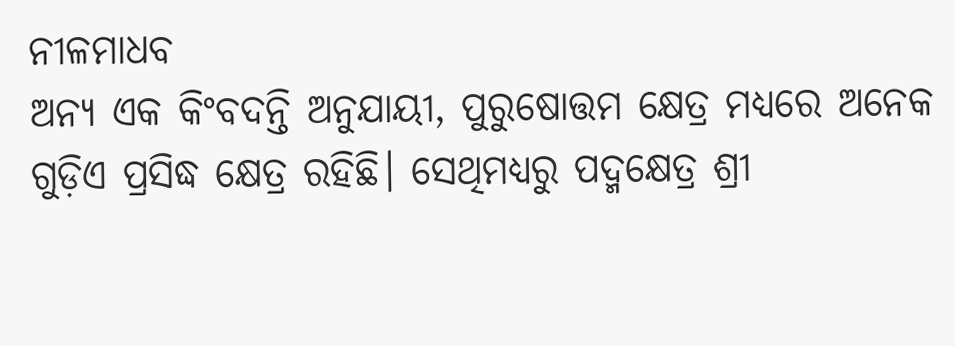ନୀଳମାଧବ
ଅନ୍ୟ ଏକ କିଂବଦନ୍ତି ଅନୁଯାୟୀ, ପୁରୁଷୋତ୍ତମ କ୍ଷେତ୍ର ମଧ୍ୟରେ ଅନେକ ଗୁଡ଼ିଏ ପ୍ରସିଦ୍ଧ କ୍ଷେତ୍ର ରହିଛି। ସେଥିମଧ୍ୟରୁ ପଦ୍ମକ୍ଷେତ୍ର ଶ୍ରୀ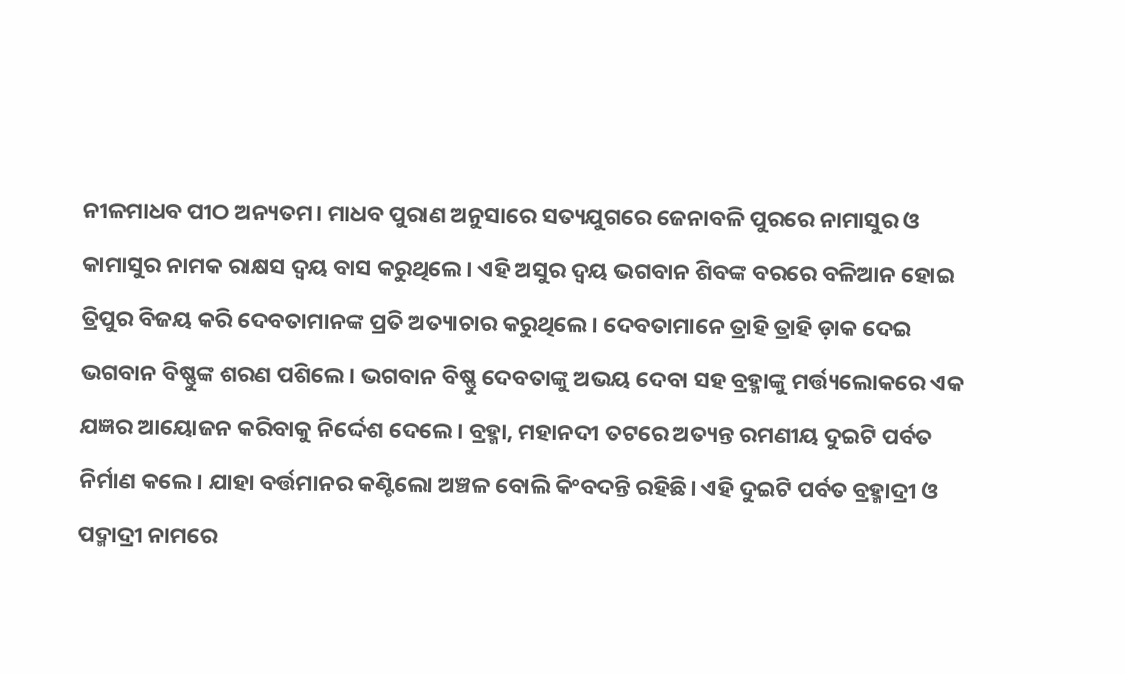ନୀଳମାଧବ ପୀଠ ଅନ୍ୟତମ। ମାଧବ ପୁରାଣ ଅନୁସାରେ ସତ୍ୟଯୁଗରେ ଜେନାବଳି ପୁରରେ ନାମାସୁର ଓ କାମାସୁର ନାମକ ରାକ୍ଷସ ଦ୍ୱୟ ବାସ କରୁଥିଲେ। ଏହି ଅସୁର ଦ୍ୱୟ ଭଗବାନ ଶିବଙ୍କ ବରରେ ବଳିଆନ ହୋଇ ତ୍ରିପୁର ବିଜୟ କରି ଦେବତାମାନଙ୍କ ପ୍ରତି ଅତ୍ୟାଚାର କରୁଥିଲେ। ଦେବତାମାନେ ତ୍ରାହି ତ୍ରାହି ଡ଼ାକ ଦେଇ ଭଗବାନ ବିଷ୍ଣୁଙ୍କ ଶରଣ ପଶିଲେ। ଭଗବାନ ବିଷ୍ଣୁ ଦେବତାଙ୍କୁ ଅଭୟ ଦେବା ସହ ବ୍ରହ୍ମାଙ୍କୁ ମର୍ତ୍ତ୍ୟଲୋକରେ ଏକ ଯଜ୍ଞର ଆୟୋଜନ କରିବାକୁ ନିର୍ଦ୍ଦେଶ ଦେଲେ। ବ୍ରହ୍ମା, ମହାନଦୀ ତଟରେ ଅତ୍ୟନ୍ତ ରମଣୀୟ ଦୁଇଟି ପର୍ବତ ନିର୍ମାଣ କଲେ। ଯାହା ବର୍ତ୍ତମାନର କଣ୍ଟିଲୋ ଅଞ୍ଚଳ ବୋଲି କିଂବଦନ୍ତି ରହିଛି। ଏହି ଦୁଇଟି ପର୍ବତ ବ୍ରହ୍ମାଦ୍ରୀ ଓ ପଦ୍ମାଦ୍ରୀ ନାମରେ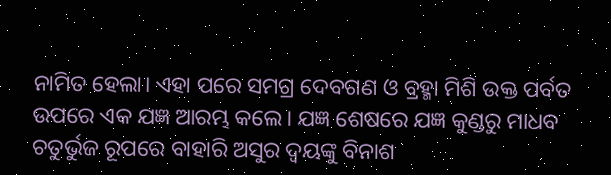ନାମିତ ହେଲା। ଏହା ପରେ ସମଗ୍ର ଦେବଗଣ ଓ ବ୍ରହ୍ମା ମିଶି ଉକ୍ତ ପର୍ବତ ଉପରେ ଏକ ଯଜ୍ଞ ଆରମ୍ଭ କଲେ। ଯଜ୍ଞ ଶେଷରେ ଯଜ୍ଞ କୁଣ୍ଡରୁ ମାଧବ ଚତୁର୍ଭୁଜ ରୂପରେ ବାହାରି ଅସୁର ଦ୍ୱୟଙ୍କୁ ବିନାଶ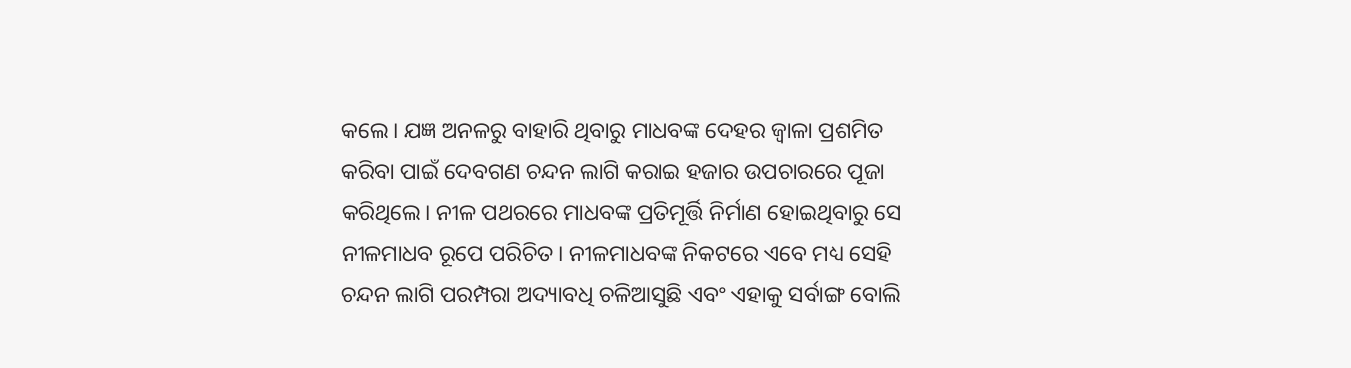କଲେ। ଯଜ୍ଞ ଅନଳରୁ ବାହାରି ଥିବାରୁ ମାଧବଙ୍କ ଦେହର ଜ୍ୱାଳା ପ୍ରଶମିତ କରିବା ପାଇଁ ଦେବଗଣ ଚନ୍ଦନ ଲାଗି କରାଇ ହଜାର ଉପଚାରରେ ପୂଜା କରିଥିଲେ। ନୀଳ ପଥରରେ ମାଧବଙ୍କ ପ୍ରତିମୂର୍ତ୍ତି ନିର୍ମାଣ ହୋଇଥିବାରୁ ସେ ନୀଳମାଧବ ରୂପେ ପରିଚିତ। ନୀଳମାଧବଙ୍କ ନିକଟରେ ଏବେ ମଧ୍ୟ ସେହି ଚନ୍ଦନ ଲାଗି ପରମ୍ପରା ଅଦ୍ୟାବଧି ଚଳିଆସୁଛି ଏବଂ ଏହାକୁ ସର୍ବାଙ୍ଗ ବୋଲି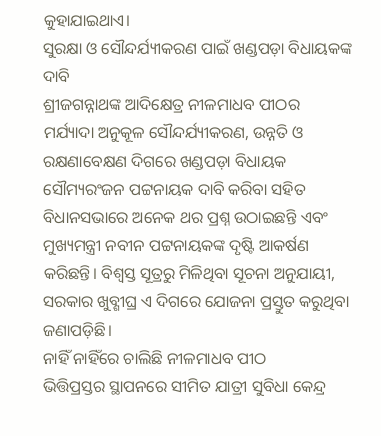କୁହାଯାଇଥାଏ।
ସୁରକ୍ଷା ଓ ସୌନ୍ଦର୍ଯ୍ୟୀକରଣ ପାଇଁ ଖଣ୍ଡପଡ଼ା ବିଧାୟକଙ୍କ ଦାବି
ଶ୍ରୀଜଗନ୍ନାଥଙ୍କ ଆଦିକ୍ଷେତ୍ର ନୀଳମାଧବ ପୀଠର ମର୍ଯ୍ୟାଦା ଅନୁକୂଳ ସୌନ୍ଦର୍ଯ୍ୟୀକରଣ, ଉନ୍ନତି ଓ ରକ୍ଷଣାବେକ୍ଷଣ ଦିଗରେ ଖଣ୍ଡପଡ଼ା ବିଧାୟକ ସୌମ୍ୟରଂଜନ ପଟ୍ଟନାୟକ ଦାବି କରିବା ସହିତ ବିଧାନସଭାରେ ଅନେକ ଥର ପ୍ରଶ୍ନ ଉଠାଇଛନ୍ତି ଏବଂ ମୁଖ୍ୟମନ୍ତ୍ରୀ ନବୀନ ପଟ୍ଟନାୟକଙ୍କ ଦୃଷ୍ଟି ଆକର୍ଷଣ କରିଛନ୍ତି। ବିଶ୍ବସ୍ତ ସୂତ୍ରରୁ ମିଳିଥିବା ସୂଚନା ଅନୁଯାୟୀ, ସରକାର ଖୁବ୍ଶୀଘ୍ର ଏ ଦିଗରେ ଯୋଜନା ପ୍ରସ୍ତୁତ କରୁଥିବା ଜଣାପଡ଼ିଛି।
ନାହିଁ ନାହିଁରେ ଚାଲିଛି ନୀଳମାଧବ ପୀଠ
ଭିତ୍ତିପ୍ରସ୍ତର ସ୍ଥାପନରେ ସୀମିତ ଯାତ୍ରୀ ସୁବିଧା କେନ୍ଦ୍ର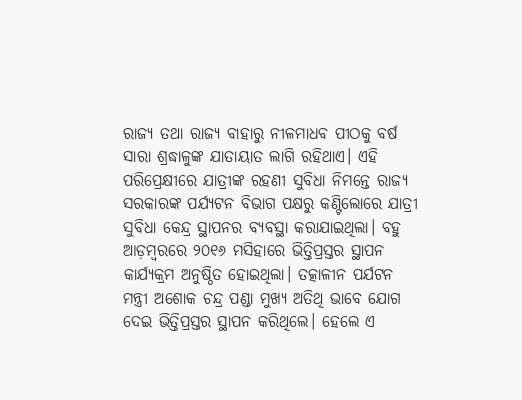ରାଜ୍ୟ ତଥା ରାଜ୍ୟ ବାହାରୁ ନୀଳମାଧବ ପୀଠକୁ ବର୍ଷ ସାରା ଶ୍ରଦ୍ଧାଳୁଙ୍କ ଯାତାୟାତ ଲାଗି ରହିଥାଏ। ଏହି ପରିପ୍ରେକ୍ଷୀରେ ଯାତ୍ରୀଙ୍କ ରହଣୀ ସୁବିଧା ନିମନ୍ତେ ରାଜ୍ୟ ସରକାରଙ୍କ ପର୍ଯ୍ୟଟନ ବିଭାଗ ପକ୍ଷରୁ କଣ୍ଟିଲୋରେ ଯାତ୍ରୀ ସୁବିଧା କେନ୍ଦ୍ର ସ୍ଥାପନର ବ୍ୟବସ୍ଥା କରାଯାଇଥିଲା। ବହୁ ଆଡ଼ମ୍ବରରେ ୨୦୧୬ ମସିହାରେ ଭିତ୍ତିପ୍ରସ୍ତର ସ୍ଥାପନ କାର୍ଯ୍ୟକ୍ରମ ଅନୁଷ୍ଠିତ ହୋଇଥିଲା। ତତ୍କାଳୀନ ପର୍ଯଟନ ମନ୍ତ୍ରୀ ଅଶୋକ ଚନ୍ଦ୍ର ପଣ୍ଡା ମୁଖ୍ୟ ଅତିଥି ଭାବେ ଯୋଗ ଦେଇ ଭିତ୍ତିପ୍ରସ୍ତର ସ୍ଥାପନ କରିଥିଲେ। ହେଲେ ଏ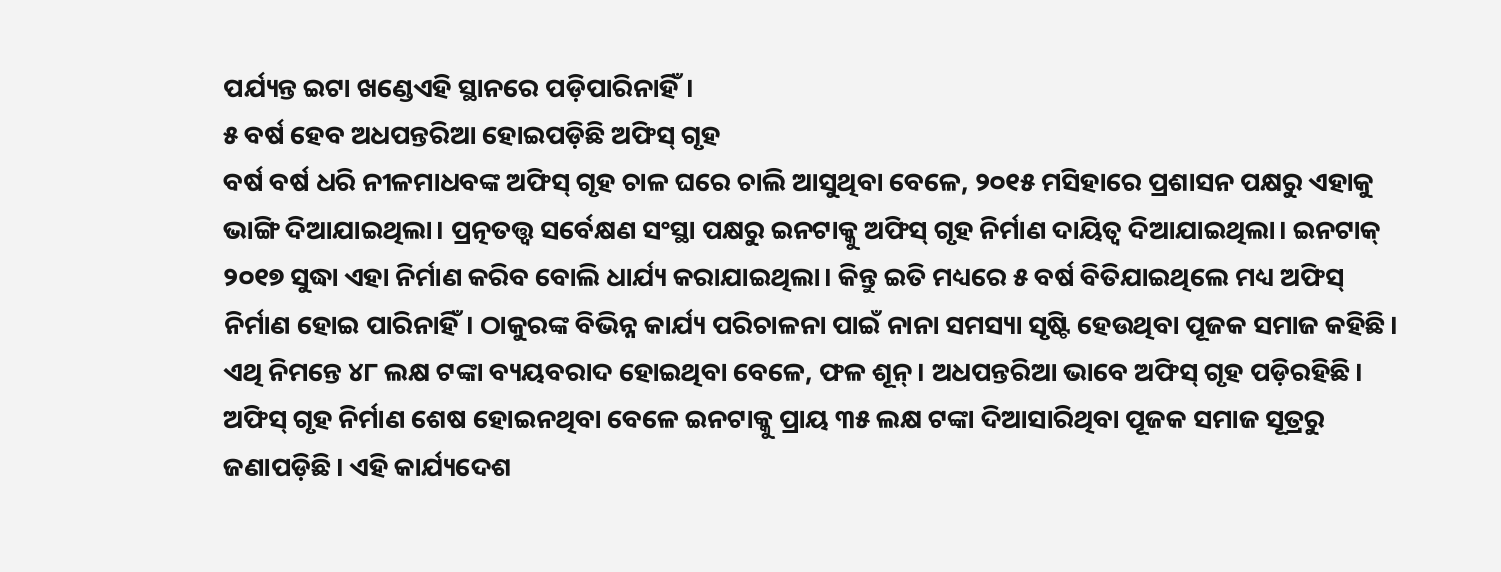ପର୍ଯ୍ୟନ୍ତ ଇଟା ଖଣ୍ଡେଏହି ସ୍ଥାନରେ ପଡ଼ିପାରିନାହିଁ।
୫ ବର୍ଷ ହେବ ଅଧପନ୍ତରିଆ ହୋଇପଡ଼ିଛି ଅଫିସ୍ ଗୃହ
ବର୍ଷ ବର୍ଷ ଧରି ନୀଳମାଧବଙ୍କ ଅଫିସ୍ ଗୃହ ଚାଳ ଘରେ ଚାଲି ଆସୁଥିବା ବେଳେ, ୨୦୧୫ ମସିହାରେ ପ୍ରଶାସନ ପକ୍ଷରୁ ଏହାକୁ ଭାଙ୍ଗି ଦିଆଯାଇଥିଲା। ପ୍ରତ୍ନତତ୍ତ୍ବ ସର୍ବେକ୍ଷଣ ସଂସ୍ଥା ପକ୍ଷରୁ ଇନଟାକ୍କୁ ଅଫିସ୍ ଗୃହ ନିର୍ମାଣ ଦାୟିତ୍ବ ଦିଆଯାଇଥିଲା। ଇନଟାକ୍ ୨୦୧୭ ସୁଦ୍ଧା ଏହା ନିର୍ମାଣ କରିବ ବୋଲି ଧାର୍ଯ୍ୟ କରାଯାଇଥିଲା। କିନ୍ତୁ ଇତି ମଧ୍ୟରେ ୫ ବର୍ଷ ବିତିଯାଇଥିଲେ ମଧ୍ୟ ଅଫିସ୍ ନିର୍ମାଣ ହୋଇ ପାରିନାହିଁ। ଠାକୁରଙ୍କ ବିଭିନ୍ନ କାର୍ଯ୍ୟ ପରିଚାଳନା ପାଇଁ ନାନା ସମସ୍ୟା ସୃଷ୍ଟି ହେଉଥିବା ପୂଜକ ସମାଜ କହିଛି। ଏଥି ନିମନ୍ତେ ୪୮ ଲକ୍ଷ ଟଙ୍କା ବ୍ୟୟବରାଦ ହୋଇଥିବା ବେଳେ, ଫଳ ଶୂନ୍। ଅଧପନ୍ତରିଆ ଭାବେ ଅଫିସ୍ ଗୃହ ପଡ଼ିରହିଛି। ଅଫିସ୍ ଗୃହ ନିର୍ମାଣ ଶେଷ ହୋଇନଥିବା ବେଳେ ଇନଟାକ୍କୁ ପ୍ରାୟ ୩୫ ଲକ୍ଷ ଟଙ୍କା ଦିଆସାରିଥିବା ପୂଜକ ସମାଜ ସୂତ୍ରରୁ ଜଣାପଡ଼ିଛି। ଏହି କାର୍ଯ୍ୟଦେଶ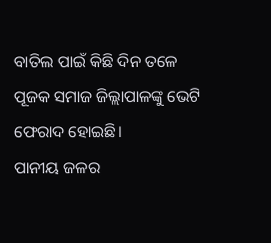ବାତିଲ ପାଇଁ କିଛି ଦିନ ତଳେ ପୂଜକ ସମାଜ ଜିଲ୍ଲାପାଳଙ୍କୁ ଭେଟି ଫେରାଦ ହୋଇଛି।
ପାନୀୟ ଜଳର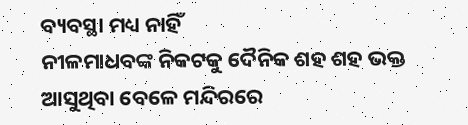ବ୍ୟବସ୍ଥା ମଧ୍ୟ ନାହିଁ
ନୀଳମାଧବଙ୍କ ନିକଟକୁ ଦୈନିକ ଶହ ଶହ ଭକ୍ତ ଆସୁଥିବା ବେଳେ ମନ୍ଦିରରେ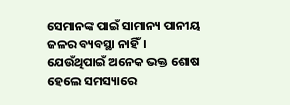ସେମାନଙ୍କ ପାଇଁ ସାମାନ୍ୟ ପାନୀୟ ଜଳର ବ୍ୟବସ୍ଥା ନାହିଁ। ଯେଉଁଥିପାଇଁ ଅନେକ ଭକ୍ତ ଶୋଷ ହେଲେ ସମସ୍ୟାରେ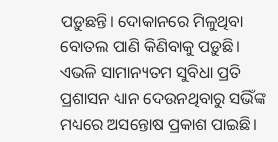ପଡ଼ୁଛନ୍ତି। ଦୋକାନରେ ମିଳୁଥିବା ବୋତଲ ପାଣି କିଣିବାକୁ ପଡ଼ୁଛି। ଏଭଳି ସାମାନ୍ୟତମ ସୁବିଧା ପ୍ରତି ପ୍ରଶାସନ ଧ୍ୟାନ ଦେଉନଥିବାରୁ ସଭିଁଙ୍କ ମଧ୍ୟରେ ଅସନ୍ତୋଷ ପ୍ରକାଶ ପାଇଛି।